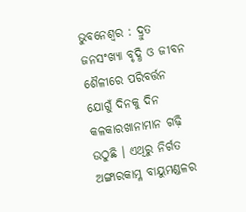ଭୁବନେଶ୍ବର : ଦ୍ରୁତ ଜନସଂଖ୍ୟା ବୃଦ୍ଧି ଓ ଜୀବନ ଶୈଳୀରେ ପରିବର୍ତ୍ତନ ଯୋଗୁଁ ଦିନକୁ ଦିନ କଳକାରଖାନାମାନ ଗଢ଼ି ଉଠୁଛି । ଏଥିରୁ ନିର୍ଗତ ଅଙ୍ଗାରକାମ୍ଳ ବାୟୁମଣ୍ଡଳର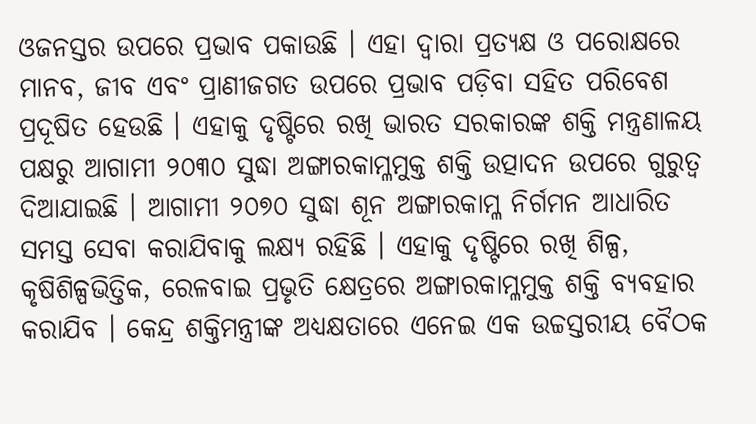ଓଜନସ୍ତର ଉପରେ ପ୍ରଭାବ ପକାଉଛି । ଏହା ଦ୍ବାରା ପ୍ରତ୍ୟକ୍ଷ ଓ ପରୋକ୍ଷରେ ମାନବ, ଜୀବ ଏବଂ ପ୍ରାଣୀଜଗତ ଉପରେ ପ୍ରଭାବ ପଡ଼ିବା ସହିତ ପରିବେଶ ପ୍ରଦୂଷିତ ହେଉଛି । ଏହାକୁ ଦୃଷ୍ଟିରେ ରଖି ଭାରତ ସରକାରଙ୍କ ଶକ୍ତି ମନ୍ତ୍ରଣାଳୟ ପକ୍ଷରୁ ଆଗାମୀ ୨୦୩୦ ସୁଦ୍ଧା ଅଙ୍ଗାରକାମ୍ଳମୁକ୍ତ ଶକ୍ତି ଉତ୍ପାଦନ ଉପରେ ଗୁରୁତ୍ବ ଦିଆଯାଇଛି । ଆଗାମୀ ୨୦୭୦ ସୁଦ୍ଧା ଶୂନ ଅଙ୍ଗାରକାମ୍ଳ ନିର୍ଗମନ ଆଧାରିତ ସମସ୍ତ ସେବା କରାଯିବାକୁ ଲକ୍ଷ୍ୟ ରହିଛି । ଏହାକୁ ଦୃଷ୍ଟିରେ ରଖି ଶିଳ୍ପ, କୃଷିଶିଳ୍ପଭିତ୍ତିକ, ରେଳବାଇ ପ୍ରଭୃତି କ୍ଷେତ୍ରରେ ଅଙ୍ଗାରକାମ୍ଳମୁକ୍ତ ଶକ୍ତି ବ୍ୟବହାର କରାଯିବ । କେନ୍ଦ୍ର ଶକ୍ତିମନ୍ତ୍ରୀଙ୍କ ଅଧ୍ୟକ୍ଷତାରେ ଏନେଇ ଏକ ଉଚ୍ଚସ୍ତରୀୟ ବୈଠକ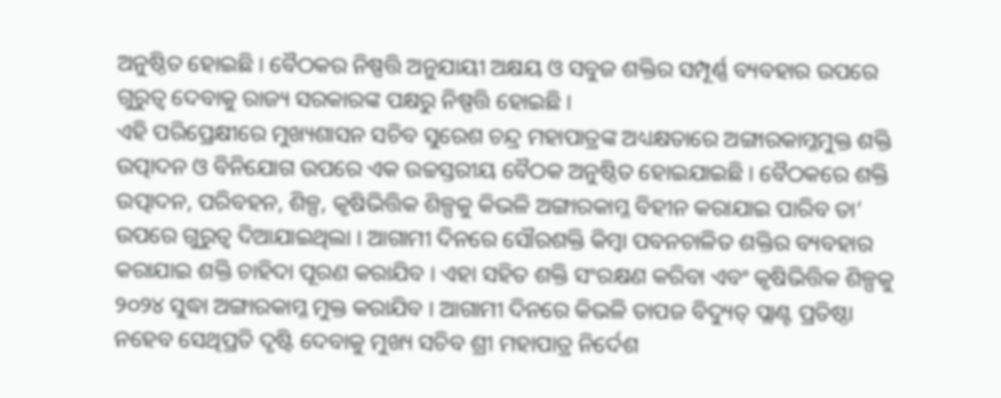ଅନୁଷ୍ଠିତ ହୋଇଛି । ବୈଠକର ନିଷ୍ପତ୍ତି ଅନୁଯାୟୀ ଅକ୍ଷୟ ଓ ସବୁଜ ଶକ୍ତିର ସମ୍ପୂର୍ଣ୍ଣ ବ୍ୟବହାର ଉପରେ ଗୁରୁତ୍ବ ଦେବାକୁ ରାଜ୍ୟ ସରକାରଙ୍କ ପକ୍ଷରୁ ନିଷ୍ପତ୍ତି ହୋଇଛି ।
ଏହି ପରିପ୍ରେକ୍ଷୀରେ ମୁଖ୍ୟଶାସନ ସଚିବ ସୁରେଶ ଚନ୍ଦ୍ର ମହାପାତ୍ରଙ୍କ ଅଧ୍ୟକ୍ଷତାରେ ଅଙ୍ଗାରକାମ୍ଳମୁକ୍ତ ଶକ୍ତି ଉତ୍ପାଦନ ଓ ବିନିଯୋଗ ଉପରେ ଏକ ଉଚ୍ଚସ୍ତରୀୟ ବୈଠକ ଅନୁଷ୍ଠିତ ହୋଇଯାଇଛି । ବୈଠକରେ ଶକ୍ତି ଉତ୍ପାଦନ, ପରିବହନ, ଶିଳ୍ପ, କୃଷିଭିତ୍ତିକ ଶିଳ୍ପକୁ କିଭଳି ଅଙ୍ଗାରକାମ୍ଳ ବିହୀନ କରାଯାଇ ପାରିବ ତା’ ଉପରେ ଗୁରୁତ୍ବ ଦିଆଯାଇଥିଲା । ଆଗାମୀ ଦିନରେ ସୌରଶକ୍ତି କିମ୍ବା ପବନଚାଳିତ ଶକ୍ତିର ବ୍ୟବହାର କରାଯାଇ ଶକ୍ତି ଚାହିଦା ପୂରଣ କରାଯିବ । ଏହା ସହିତ ଶକ୍ତି ସଂରକ୍ଷଣ କରିବା ଏବଂ କୃଷିଭିତ୍ତିକ ଶିଳ୍ପକୁ ୨୦୨୪ ସୁଦ୍ଧା ଅଙ୍ଗାରକାମ୍ଳ ମୁକ୍ତ କରାଯିବ । ଆଗାମୀ ଦିନରେ କିଭଳି ତାପଜ ବିଦ୍ୟୁତ୍ ପ୍ଲାଣ୍ଟ ପ୍ରତିଷ୍ଠା ନହେବ ସେଥିପ୍ରତି ଦୃଷ୍ଟି ଦେବାକୁ ମୁଖ୍ୟ ସଚିବ ଶ୍ରୀ ମହାପାତ୍ର ନିର୍ଦେଶ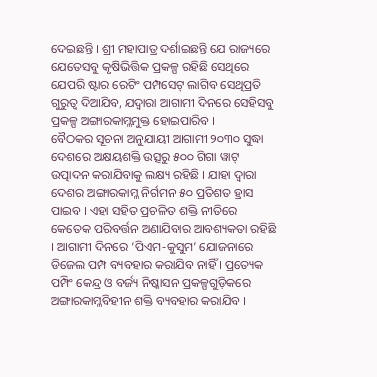ଦେଇଛନ୍ତି । ଶ୍ରୀ ମହାପାତ୍ର ଦର୍ଶାଇଛନ୍ତି ଯେ ରାଜ୍ୟରେ ଯେତେସବୁ କୃଷିଭିତ୍ତିକ ପ୍ରକଳ୍ପ ରହିଛି ସେଥିରେ ଯେପରି ଷ୍ଟାର ରେଟିଂ ପମ୍ପସେଟ୍ ଲାଗିବ ସେଥିପ୍ରତି ଗୁରୁତ୍ବ ଦିଆଯିବ, ଯଦ୍ବାରା ଆଗାମୀ ଦିନରେ ସେହିସବୁ ପ୍ରକଳ୍ପ ଅଙ୍ଗାରକାମ୍ଳମୁକ୍ତ ହୋଇପାରିବ ।
ବୈଠକର ସୂଚନା ଅନୁଯାୟୀ ଆଗାମୀ ୨୦୩୦ ସୁଦ୍ଧା ଦେଶରେ ଅକ୍ଷୟଶକ୍ତି ଉତ୍ସରୁ ୫୦୦ ଗିଗା ୱାଟ୍ ଉତ୍ପାଦନ କରାଯିବାକୁ ଲକ୍ଷ୍ୟ ରହିଛି । ଯାହା ଦ୍ବାରା ଦେଶର ଅଙ୍ଗାରକାମ୍ଳ ନିର୍ଗମନ ୫୦ ପ୍ରତିଶତ ହ୍ରାସ ପାଇବ । ଏହା ସହିତ ପ୍ରଚଳିତ ଶକ୍ତି ନୀତିରେ କେତେକ ପରିବର୍ତ୍ତନ ଅଣାଯିବାର ଆବଶ୍ୟକତା ରହିଛି । ଆଗାମୀ ଦିନରେ ‘ପିଏମ-କୁସୁମ’ ଯୋଜନାରେ ଡିଜେଲ ପମ୍ପ ବ୍ୟବହାର କରାଯିବ ନାହିଁ । ପ୍ରତ୍ୟେକ ପମ୍ପିଂ କେନ୍ଦ୍ର ଓ ବର୍ଜ୍ୟ ନିଷ୍କାସନ ପ୍ରକଳ୍ପଗୁଡ଼ିକରେ ଅଙ୍ଗାରକାମ୍ଳବିହୀନ ଶକ୍ତି ବ୍ୟବହାର କରାଯିବ ।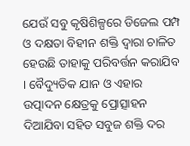ଯେଉଁ ସବୁ କୃଷିଶିଳ୍ପରେ ଡିଜେଲ ପମ୍ପ ଓ ଦକ୍ଷତା ବିହୀନ ଶକ୍ତି ଦ୍ବାରା ଚାଳିତ ହେଉଛି ତାହାକୁ ପରିବର୍ତ୍ତନ କରାଯିବ । ବୈଦ୍ୟୁତିକ ଯାନ ଓ ଏହାର ଉତ୍ପାଦନ କ୍ଷେତ୍ରକୁ ପ୍ରୋତ୍ସାହନ ଦିଆଯିବା ସହିତ ସବୁଜ ଶକ୍ତି ଦର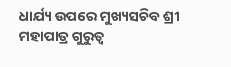ଧାର୍ଯ୍ୟ ଉପରେ ମୁଖ୍ୟସଚିବ ଶ୍ରୀ ମହାପାତ୍ର ଗୁରୁତ୍ବ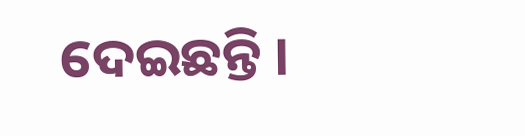ଦେଇଛନ୍ତି ।